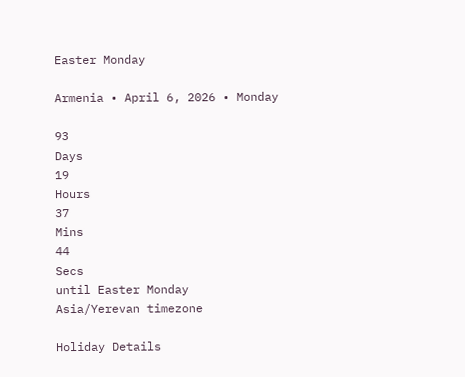Easter Monday

Armenia • April 6, 2026 • Monday

93
Days
19
Hours
37
Mins
44
Secs
until Easter Monday
Asia/Yerevan timezone

Holiday Details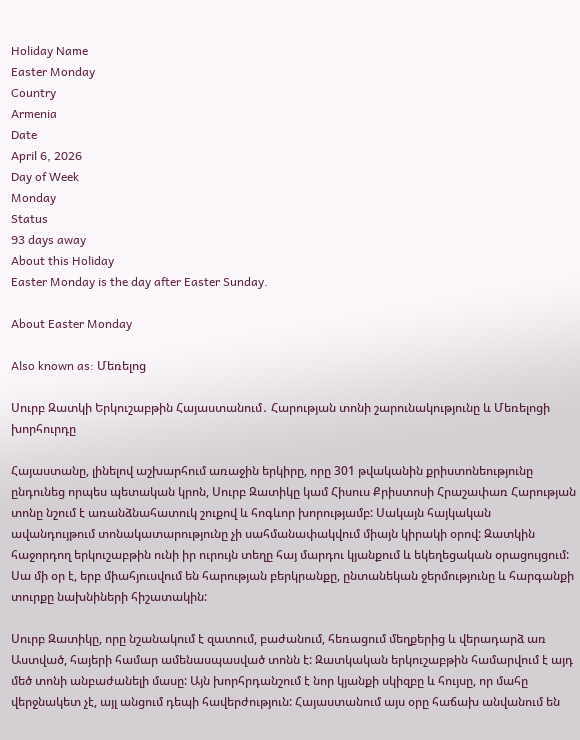Holiday Name
Easter Monday
Country
Armenia
Date
April 6, 2026
Day of Week
Monday
Status
93 days away
About this Holiday
Easter Monday is the day after Easter Sunday.

About Easter Monday

Also known as: Մեռելոց

Սուրբ Զատկի Երկուշաբթին Հայաստանում․ Հարության տոնի շարունակությունը և Մեռելոցի խորհուրդը

Հայաստանը, լինելով աշխարհում առաջին երկիրը, որը 301 թվականին քրիստոնեությունը ընդունեց որպես պետական կրոն, Սուրբ Զատիկը կամ Հիսուս Քրիստոսի Հրաշափառ Հարության տոնը նշում է առանձնահատուկ շուքով և հոգևոր խորությամբ: Սակայն հայկական ավանդույթում տոնակատարությունը չի սահմանափակվում միայն կիրակի օրով: Զատկին հաջորդող երկուշաբթին ունի իր ուրույն տեղը հայ մարդու կյանքում և եկեղեցական օրացույցում: Սա մի օր է, երբ միահյուսվում են հարության բերկրանքը, ընտանեկան ջերմությունը և հարգանքի տուրքը նախնիների հիշատակին:

Սուրբ Զատիկը, որը նշանակում է զատում, բաժանում, հեռացում մեղքերից և վերադարձ առ Աստված, հայերի համար ամենասպասված տոնն է: Զատկական երկուշաբթին համարվում է այդ մեծ տոնի անբաժանելի մասը: Այն խորհրդանշում է նոր կյանքի սկիզբը և հույսը, որ մահը վերջնակետ չէ, այլ անցում դեպի հավերժություն: Հայաստանում այս օրը հաճախ անվանում են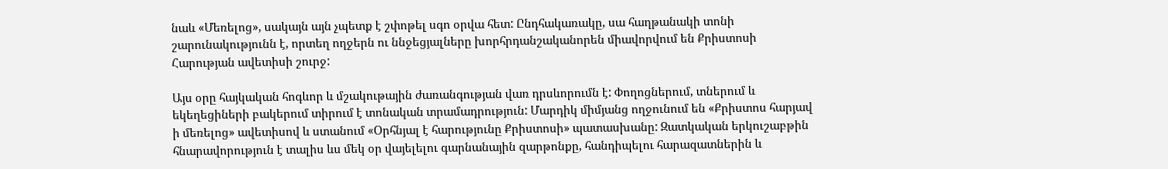նաև «Մեռելոց», սակայն այն չպետք է շփոթել սգո օրվա հետ: Ընդհակառակը, սա հաղթանակի տոնի շարունակությունն է, որտեղ ողջերն ու ննջեցյալները խորհրդանշականորեն միավորվում են Քրիստոսի Հարության ավետիսի շուրջ:

Այս օրը հայկական հոգևոր և մշակութային ժառանգության վառ դրսևորումն է: Փողոցներում, տներում և եկեղեցիների բակերում տիրում է տոնական տրամադրություն: Մարդիկ միմյանց ողջունում են «Քրիստոս հարյավ ի մեռելոց» ավետիսով և ստանում «Օրհնյալ է հարությունը Քրիստոսի» պատասխանը: Զատկական երկուշաբթին հնարավորություն է տալիս ևս մեկ օր վայելելու գարնանային զարթոնքը, հանդիպելու հարազատներին և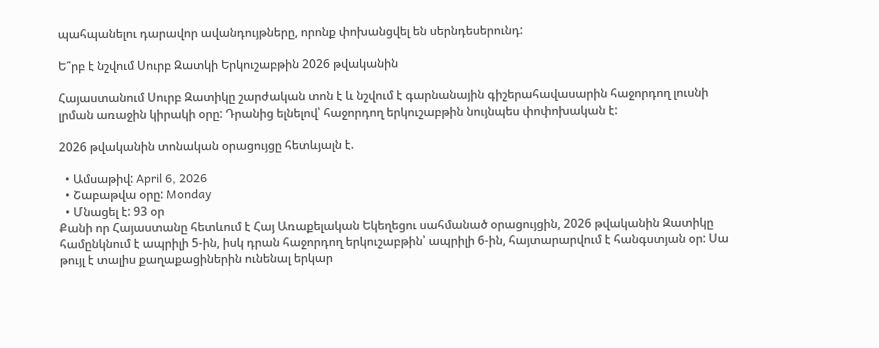պահպանելու դարավոր ավանդույթները, որոնք փոխանցվել են սերնդեսերունդ:

Ե՞րբ է նշվում Սուրբ Զատկի Երկուշաբթին 2026 թվականին

Հայաստանում Սուրբ Զատիկը շարժական տոն է և նշվում է գարնանային գիշերահավասարին հաջորդող լուսնի լրման առաջին կիրակի օրը: Դրանից ելնելով՝ հաջորդող երկուշաբթին նույնպես փոփոխական է:

2026 թվականին տոնական օրացույցը հետևյալն է.

  • Ամսաթիվ: April 6, 2026
  • Շաբաթվա օրը: Monday
  • Մնացել է: 93 օր
Քանի որ Հայաստանը հետևում է Հայ Առաքելական Եկեղեցու սահմանած օրացույցին, 2026 թվականին Զատիկը համընկնում է ապրիլի 5-ին, իսկ դրան հաջորդող երկուշաբթին՝ ապրիլի 6-ին, հայտարարվում է հանգստյան օր: Սա թույլ է տալիս քաղաքացիներին ունենալ երկար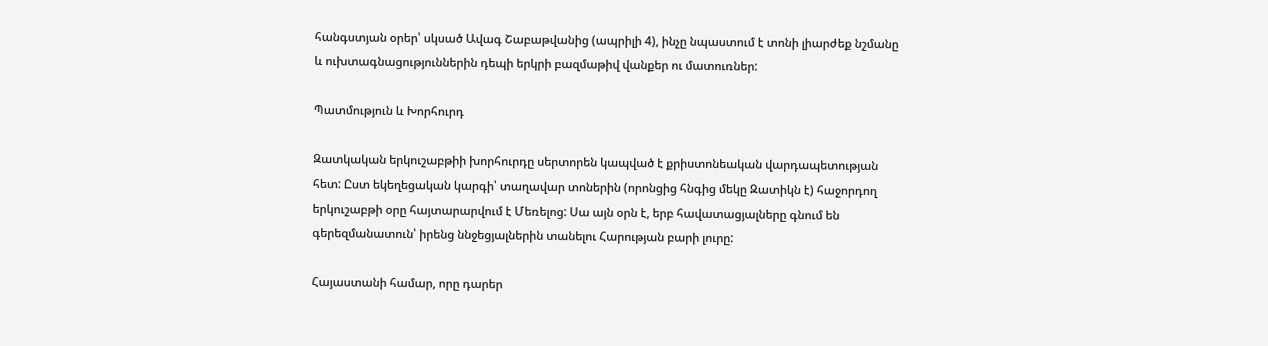հանգստյան օրեր՝ սկսած Ավագ Շաբաթվանից (ապրիլի 4), ինչը նպաստում է տոնի լիարժեք նշմանը և ուխտագնացություններին դեպի երկրի բազմաթիվ վանքեր ու մատուռներ:

Պատմություն և Խորհուրդ

Զատկական երկուշաբթիի խորհուրդը սերտորեն կապված է քրիստոնեական վարդապետության հետ: Ըստ եկեղեցական կարգի՝ տաղավար տոներին (որոնցից հնգից մեկը Զատիկն է) հաջորդող երկուշաբթի օրը հայտարարվում է Մեռելոց: Սա այն օրն է, երբ հավատացյալները գնում են գերեզմանատուն՝ իրենց ննջեցյալներին տանելու Հարության բարի լուրը:

Հայաստանի համար, որը դարեր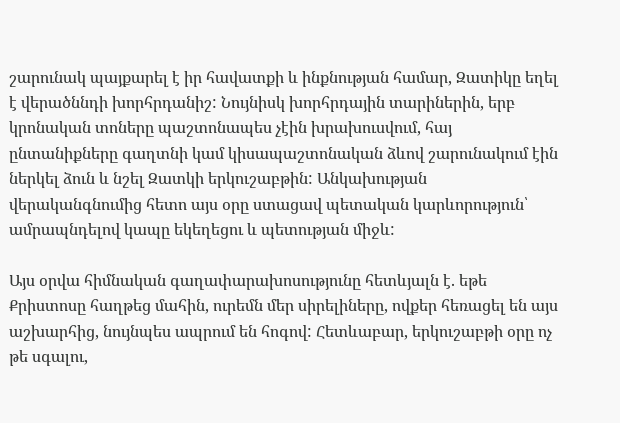շարունակ պայքարել է իր հավատքի և ինքնության համար, Զատիկը եղել է վերածննդի խորհրդանիշ: Նույնիսկ խորհրդային տարիներին, երբ կրոնական տոները պաշտոնապես չէին խրախուսվում, հայ ընտանիքները գաղտնի կամ կիսապաշտոնական ձևով շարունակում էին ներկել ձուն և նշել Զատկի երկուշաբթին: Անկախության վերականգնումից հետո այս օրը ստացավ պետական կարևորություն՝ ամրապնդելով կապը եկեղեցու և պետության միջև:

Այս օրվա հիմնական գաղափարախոսությունը հետևյալն է. եթե Քրիստոսը հաղթեց մահին, ուրեմն մեր սիրելիները, ովքեր հեռացել են այս աշխարհից, նույնպես ապրում են հոգով: Հետևաբար, երկուշաբթի օրը ոչ թե սգալու,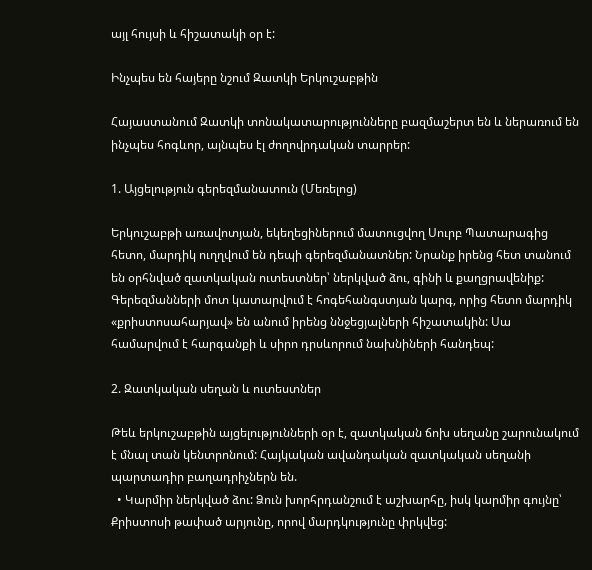այլ հույսի և հիշատակի օր է:

Ինչպես են հայերը նշում Զատկի Երկուշաբթին

Հայաստանում Զատկի տոնակատարությունները բազմաշերտ են և ներառում են ինչպես հոգևոր, այնպես էլ ժողովրդական տարրեր:

1. Այցելություն գերեզմանատուն (Մեռելոց)

Երկուշաբթի առավոտյան, եկեղեցիներում մատուցվող Սուրբ Պատարագից հետո, մարդիկ ուղղվում են դեպի գերեզմանատներ: Նրանք իրենց հետ տանում են օրհնված զատկական ուտեստներ՝ ներկված ձու, գինի և քաղցրավենիք: Գերեզմանների մոտ կատարվում է հոգեհանգստյան կարգ, որից հետո մարդիկ «քրիստոսահարյավ» են անում իրենց ննջեցյալների հիշատակին: Սա համարվում է հարգանքի և սիրո դրսևորում նախնիների հանդեպ:

2. Զատկական սեղան և ուտեստներ

Թեև երկուշաբթին այցելությունների օր է, զատկական ճոխ սեղանը շարունակում է մնալ տան կենտրոնում: Հայկական ավանդական զատկական սեղանի պարտադիր բաղադրիչներն են.
  • Կարմիր ներկված ձու: Ձուն խորհրդանշում է աշխարհը, իսկ կարմիր գույնը՝ Քրիստոսի թափած արյունը, որով մարդկությունը փրկվեց: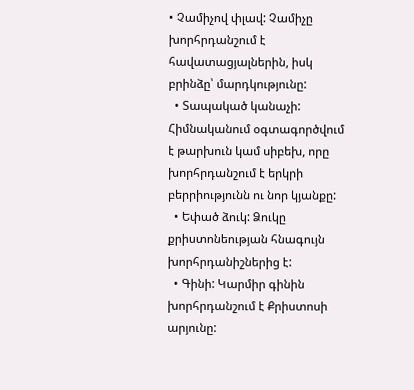• Չամիչով փլավ: Չամիչը խորհրդանշում է հավատացյալներին, իսկ բրինձը՝ մարդկությունը:
  • Տապակած կանաչի: Հիմնականում օգտագործվում է թարխուն կամ սիբեխ, որը խորհրդանշում է երկրի բերրիությունն ու նոր կյանքը:
  • Եփած ձուկ: Ձուկը քրիստոնեության հնագույն խորհրդանիշներից է:
  • Գինի: Կարմիր գինին խորհրդանշում է Քրիստոսի արյունը: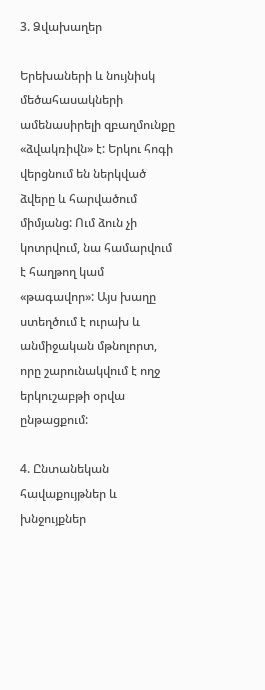3. Ձվախաղեր

Երեխաների և նույնիսկ մեծահասակների ամենասիրելի զբաղմունքը «ձվակռիվն» է: Երկու հոգի վերցնում են ներկված ձվերը և հարվածում միմյանց: Ում ձուն չի կոտրվում, նա համարվում է հաղթող կամ «թագավոր»: Այս խաղը ստեղծում է ուրախ և անմիջական մթնոլորտ, որը շարունակվում է ողջ երկուշաբթի օրվա ընթացքում:

4. Ընտանեկան հավաքույթներ և խնջույքներ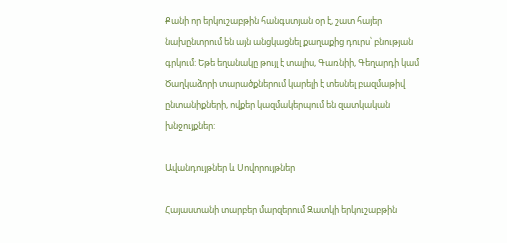Քանի որ երկուշաբթին հանգստյան օր է, շատ հայեր նախընտրում են այն անցկացնել քաղաքից դուրս՝ բնության գրկում: Եթե եղանակը թույլ է տալիս, Գառնիի, Գեղարդի կամ Ծաղկաձորի տարածքներում կարելի է տեսնել բազմաթիվ ընտանիքների, ովքեր կազմակերպում են զատկական խնջույքներ:

Ավանդույթներ և Սովորույթներ

Հայաստանի տարբեր մարզերում Զատկի երկուշաբթին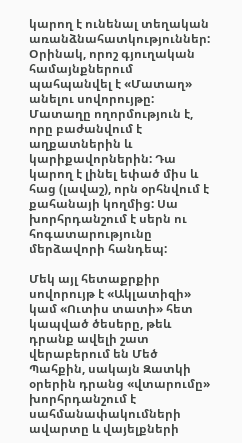կարող է ունենալ տեղական առանձնահատկություններ: Օրինակ, որոշ գյուղական համայնքներում պահպանվել է «Մատաղ» անելու սովորույթը: Մատաղը ողորմություն է, որը բաժանվում է աղքատներին և կարիքավորներին: Դա կարող է լինել եփած միս և հաց (լավաշ), որն օրհնվում է քահանայի կողմից: Սա խորհրդանշում է սերն ու հոգատարությունը մերձավորի հանդեպ:

Մեկ այլ հետաքրքիր սովորույթ է «Ակլատիզի» կամ «Ուտիս տատի» հետ կապված ծեսերը, թեև դրանք ավելի շատ վերաբերում են Մեծ Պահքին, սակայն Զատկի օրերին դրանց «վտարումը» խորհրդանշում է սահմանափակումների ավարտը և վայելքների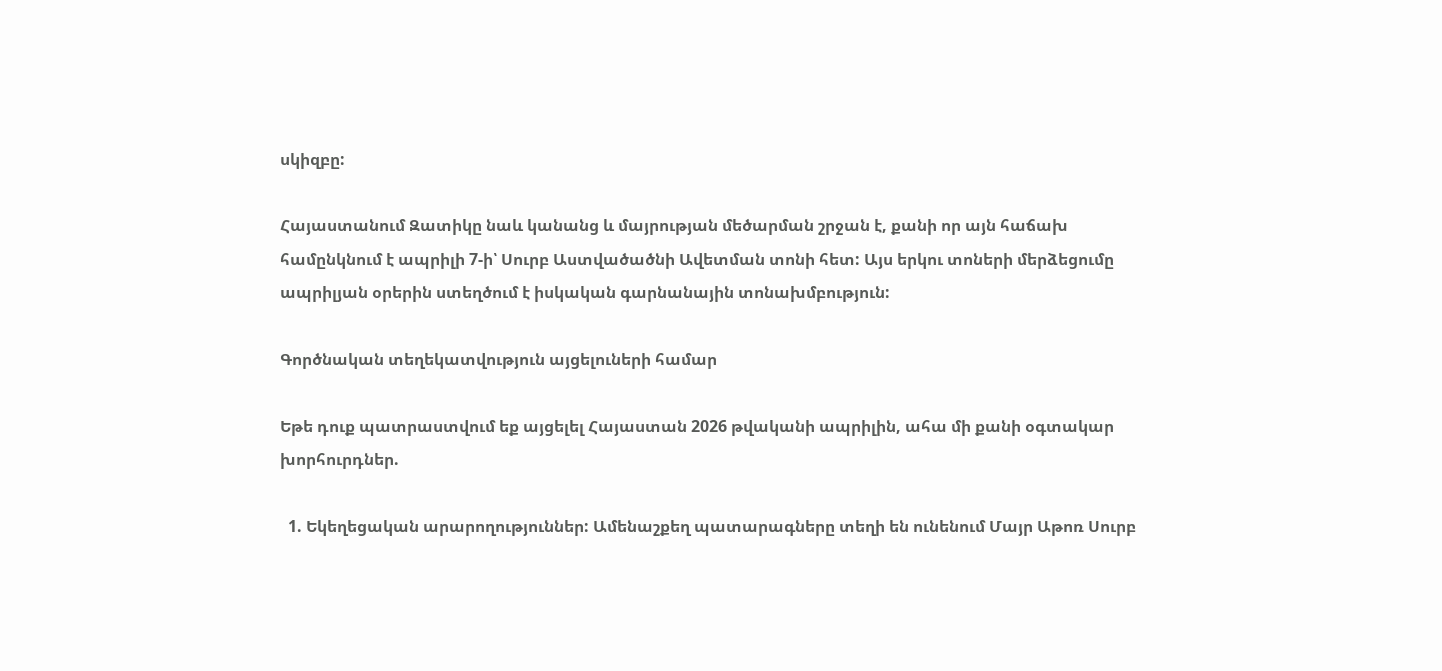սկիզբը:

Հայաստանում Զատիկը նաև կանանց և մայրության մեծարման շրջան է, քանի որ այն հաճախ համընկնում է ապրիլի 7-ի՝ Սուրբ Աստվածածնի Ավետման տոնի հետ: Այս երկու տոների մերձեցումը ապրիլյան օրերին ստեղծում է իսկական գարնանային տոնախմբություն:

Գործնական տեղեկատվություն այցելուների համար

Եթե դուք պատրաստվում եք այցելել Հայաստան 2026 թվականի ապրիլին, ահա մի քանի օգտակար խորհուրդներ.

  1. Եկեղեցական արարողություններ: Ամենաշքեղ պատարագները տեղի են ունենում Մայր Աթոռ Սուրբ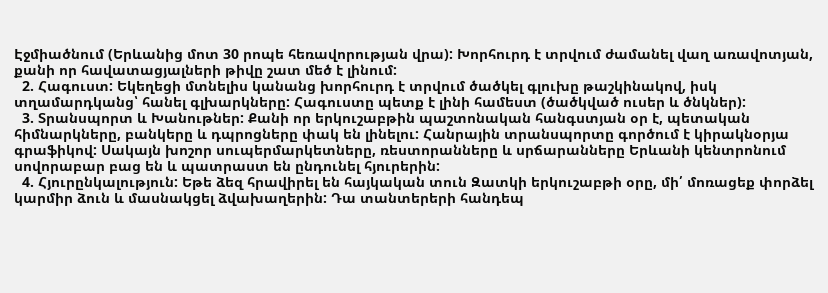Էջմիածնում (Երևանից մոտ 30 րոպե հեռավորության վրա): Խորհուրդ է տրվում ժամանել վաղ առավոտյան, քանի որ հավատացյալների թիվը շատ մեծ է լինում:
  2. Հագուստ: Եկեղեցի մտնելիս կանանց խորհուրդ է տրվում ծածկել գլուխը թաշկինակով, իսկ տղամարդկանց՝ հանել գլխարկները: Հագուստը պետք է լինի համեստ (ծածկված ուսեր և ծնկներ):
  3. Տրանսպորտ և Խանութներ: Քանի որ երկուշաբթին պաշտոնական հանգստյան օր է, պետական հիմնարկները, բանկերը և դպրոցները փակ են լինելու: Հանրային տրանսպորտը գործում է կիրակնօրյա գրաֆիկով: Սակայն խոշոր սուպերմարկետները, ռեստորանները և սրճարանները Երևանի կենտրոնում սովորաբար բաց են և պատրաստ են ընդունել հյուրերին:
  4. Հյուրընկալություն: Եթե ձեզ հրավիրել են հայկական տուն Զատկի երկուշաբթի օրը, մի՛ մոռացեք փորձել կարմիր ձուն և մասնակցել ձվախաղերին: Դա տանտերերի հանդեպ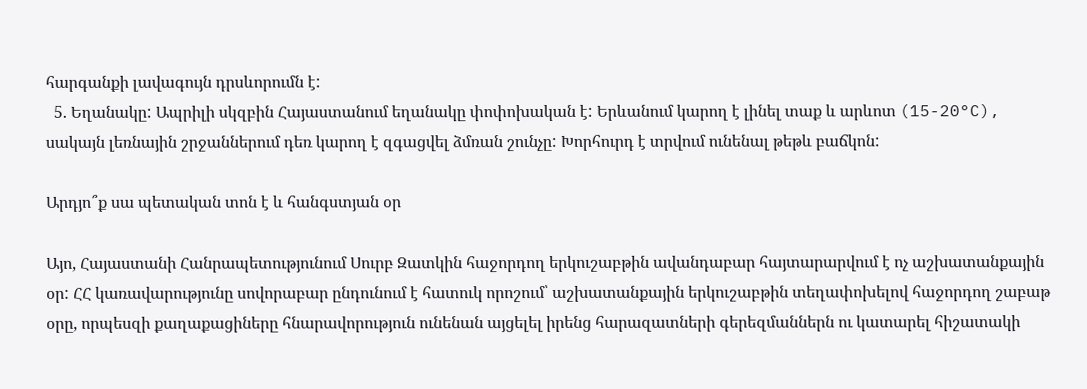հարգանքի լավագույն դրսևորումն է:
  5. Եղանակը: Ապրիլի սկզբին Հայաստանում եղանակը փոփոխական է: Երևանում կարող է լինել տաք և արևոտ (15-20°C), սակայն լեռնային շրջաններում դեռ կարող է զգացվել ձմռան շունչը: Խորհուրդ է տրվում ունենալ թեթև բաճկոն:

Արդյո՞ք սա պետական տոն է և հանգստյան օր

Այո, Հայաստանի Հանրապետությունում Սուրբ Զատկին հաջորդող երկուշաբթին ավանդաբար հայտարարվում է ոչ աշխատանքային օր: ՀՀ կառավարությունը սովորաբար ընդունում է հատուկ որոշում՝ աշխատանքային երկուշաբթին տեղափոխելով հաջորդող շաբաթ օրը, որպեսզի քաղաքացիները հնարավորություն ունենան այցելել իրենց հարազատների գերեզմաններն ու կատարել հիշատակի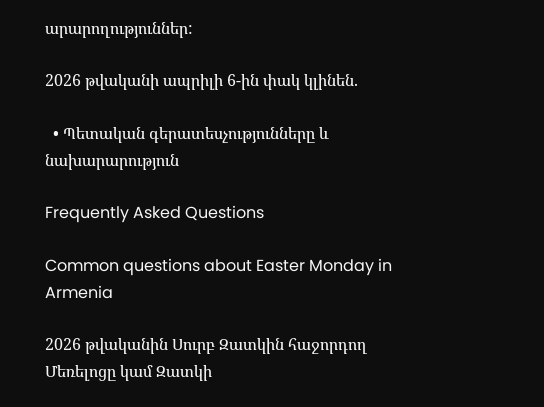արարողություններ:

2026 թվականի ապրիլի 6-ին փակ կլինեն.

  • Պետական գերատեսչությունները և նախարարություն

Frequently Asked Questions

Common questions about Easter Monday in Armenia

2026 թվականին Սուրբ Զատկին հաջորդող Մեռելոցը կամ Զատկի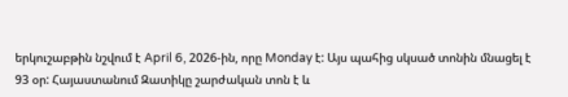երկուշաբթին նշվում է April 6, 2026-ին, որը Monday է: Այս պահից սկսած տոնին մնացել է 93 օր: Հայաստանում Զատիկը շարժական տոն է և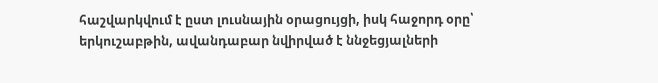հաշվարկվում է ըստ լուսնային օրացույցի, իսկ հաջորդ օրը՝ երկուշաբթին, ավանդաբար նվիրված է ննջեցյալների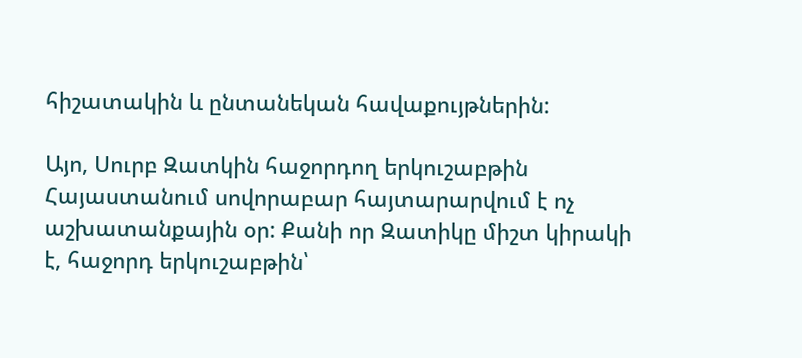հիշատակին և ընտանեկան հավաքույթներին:

Այո, Սուրբ Զատկին հաջորդող երկուշաբթին Հայաստանում սովորաբար հայտարարվում է ոչ աշխատանքային օր: Քանի որ Զատիկը միշտ կիրակի է, հաջորդ երկուշաբթին՝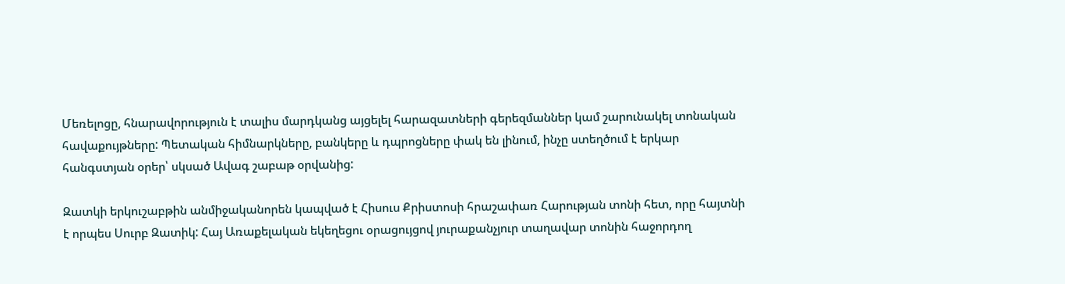Մեռելոցը, հնարավորություն է տալիս մարդկանց այցելել հարազատների գերեզմաններ կամ շարունակել տոնական հավաքույթները: Պետական հիմնարկները, բանկերը և դպրոցները փակ են լինում, ինչը ստեղծում է երկար հանգստյան օրեր՝ սկսած Ավագ շաբաթ օրվանից:

Զատկի երկուշաբթին անմիջականորեն կապված է Հիսուս Քրիստոսի հրաշափառ Հարության տոնի հետ, որը հայտնի է որպես Սուրբ Զատիկ: Հայ Առաքելական եկեղեցու օրացույցով յուրաքանչյուր տաղավար տոնին հաջորդող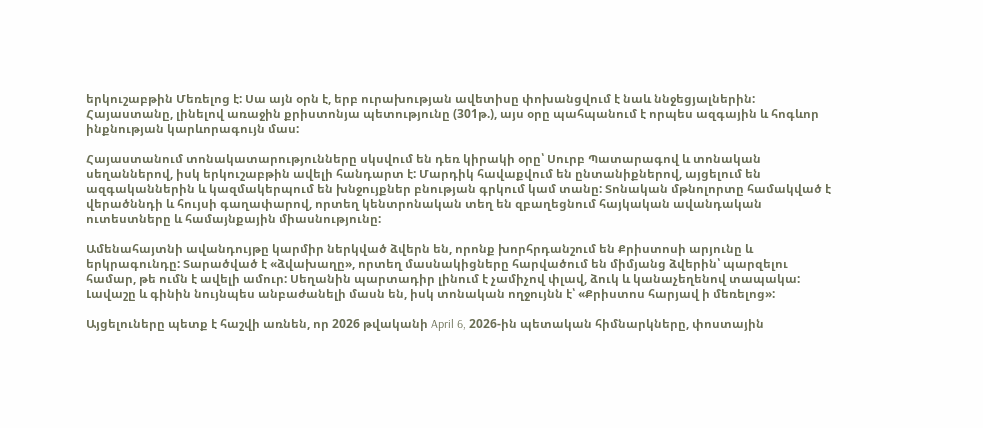երկուշաբթին Մեռելոց է: Սա այն օրն է, երբ ուրախության ավետիսը փոխանցվում է նաև ննջեցյալներին: Հայաստանը, լինելով առաջին քրիստոնյա պետությունը (301թ.), այս օրը պահպանում է որպես ազգային և հոգևոր ինքնության կարևորագույն մաս:

Հայաստանում տոնակատարությունները սկսվում են դեռ կիրակի օրը՝ Սուրբ Պատարագով և տոնական սեղաններով, իսկ երկուշաբթին ավելի հանդարտ է: Մարդիկ հավաքվում են ընտանիքներով, այցելում են ազգականներին և կազմակերպում են խնջույքներ բնության գրկում կամ տանը: Տոնական մթնոլորտը համակված է վերածննդի և հույսի գաղափարով, որտեղ կենտրոնական տեղ են զբաղեցնում հայկական ավանդական ուտեստները և համայնքային միասնությունը:

Ամենահայտնի ավանդույթը կարմիր ներկված ձվերն են, որոնք խորհրդանշում են Քրիստոսի արյունը և երկրագունդը: Տարածված է «ձվախաղը», որտեղ մասնակիցները հարվածում են միմյանց ձվերին՝ պարզելու համար, թե ումն է ավելի ամուր: Սեղանին պարտադիր լինում է չամիչով փլավ, ձուկ և կանաչեղենով տապակա: Լավաշը և գինին նույնպես անբաժանելի մասն են, իսկ տոնական ողջույնն է՝ «Քրիստոս հարյավ ի մեռելոց»:

Այցելուները պետք է հաշվի առնեն, որ 2026 թվականի April 6, 2026-ին պետական հիմնարկները, փոստային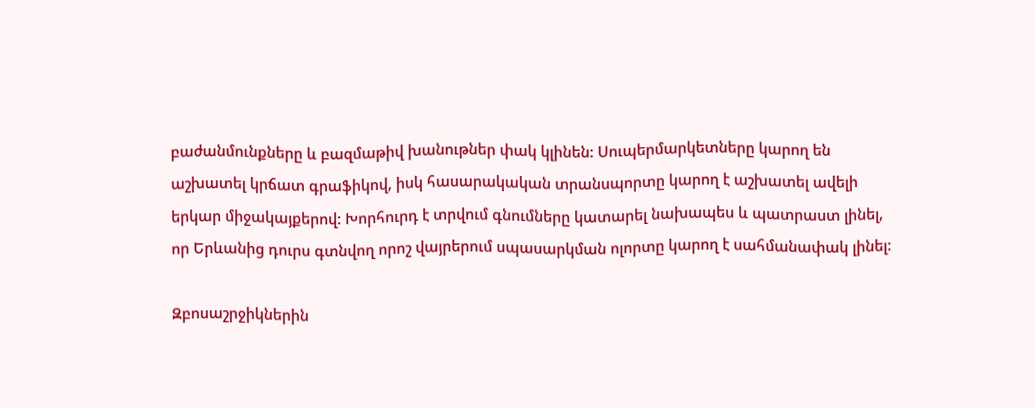բաժանմունքները և բազմաթիվ խանութներ փակ կլինեն: Սուպերմարկետները կարող են աշխատել կրճատ գրաֆիկով, իսկ հասարակական տրանսպորտը կարող է աշխատել ավելի երկար միջակայքերով: Խորհուրդ է տրվում գնումները կատարել նախապես և պատրաստ լինել, որ Երևանից դուրս գտնվող որոշ վայրերում սպասարկման ոլորտը կարող է սահմանափակ լինել:

Զբոսաշրջիկներին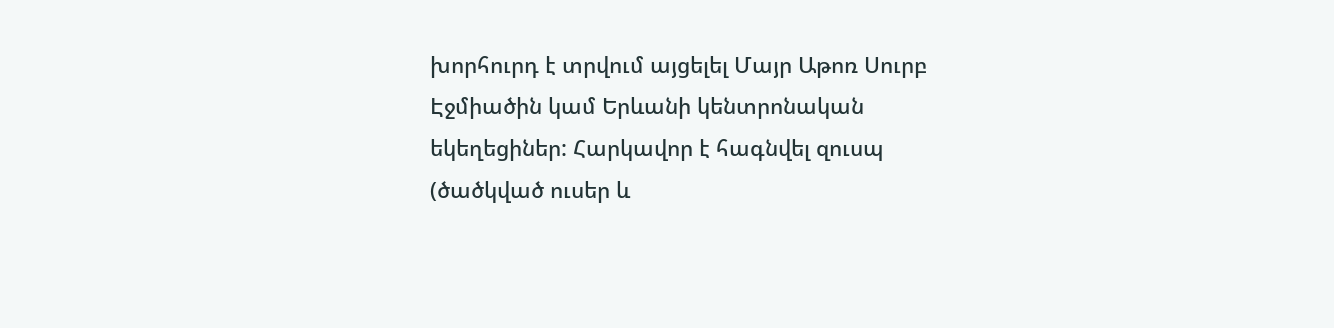խորհուրդ է տրվում այցելել Մայր Աթոռ Սուրբ Էջմիածին կամ Երևանի կենտրոնական եկեղեցիներ: Հարկավոր է հագնվել զուսպ (ծածկված ուսեր և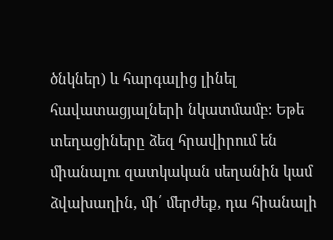ծնկներ) և հարգալից լինել հավատացյալների նկատմամբ: Եթե տեղացիները ձեզ հրավիրում են միանալու զատկական սեղանին կամ ձվախաղին, մի՛ մերժեք, դա հիանալի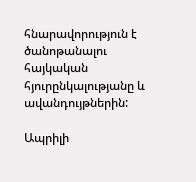հնարավորություն է ծանոթանալու հայկական հյուրընկալությանը և ավանդույթներին:

Ապրիլի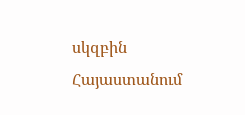սկզբին Հայաստանում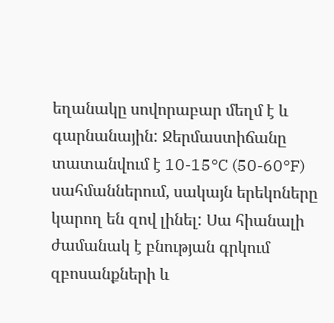եղանակը սովորաբար մեղմ է և գարնանային: Ջերմաստիճանը տատանվում է 10-15°C (50-60°F) սահմաններում, սակայն երեկոները կարող են զով լինել: Սա հիանալի ժամանակ է բնության գրկում զբոսանքների և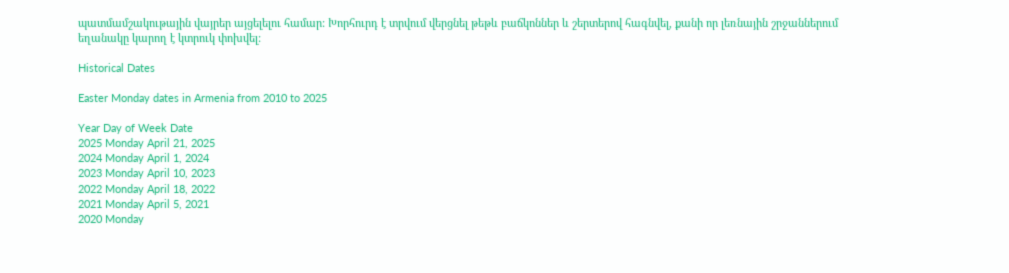պատմամշակութային վայրեր այցելելու համար: Խորհուրդ է տրվում վերցնել թեթև բաճկոններ և շերտերով հագնվել, քանի որ լեռնային շրջաններում եղանակը կարող է կտրուկ փոխվել:

Historical Dates

Easter Monday dates in Armenia from 2010 to 2025

Year Day of Week Date
2025 Monday April 21, 2025
2024 Monday April 1, 2024
2023 Monday April 10, 2023
2022 Monday April 18, 2022
2021 Monday April 5, 2021
2020 Monday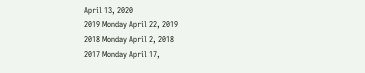April 13, 2020
2019 Monday April 22, 2019
2018 Monday April 2, 2018
2017 Monday April 17,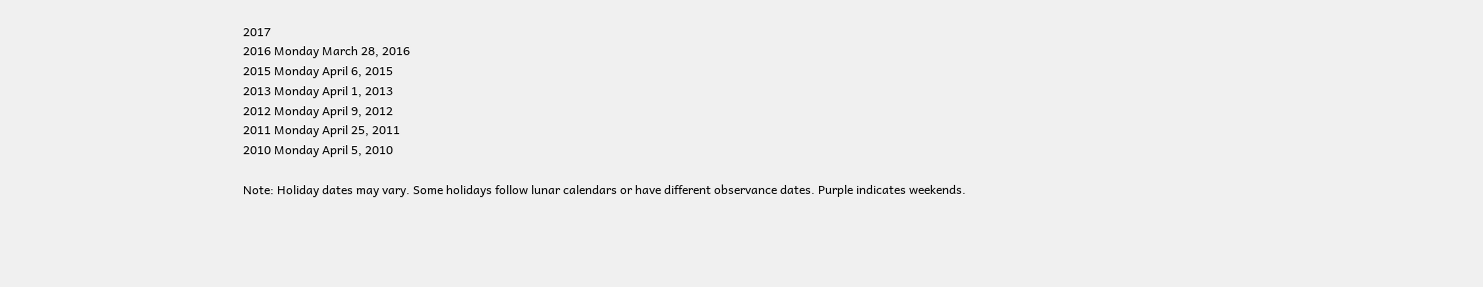2017
2016 Monday March 28, 2016
2015 Monday April 6, 2015
2013 Monday April 1, 2013
2012 Monday April 9, 2012
2011 Monday April 25, 2011
2010 Monday April 5, 2010

Note: Holiday dates may vary. Some holidays follow lunar calendars or have different observance dates. Purple indicates weekends.